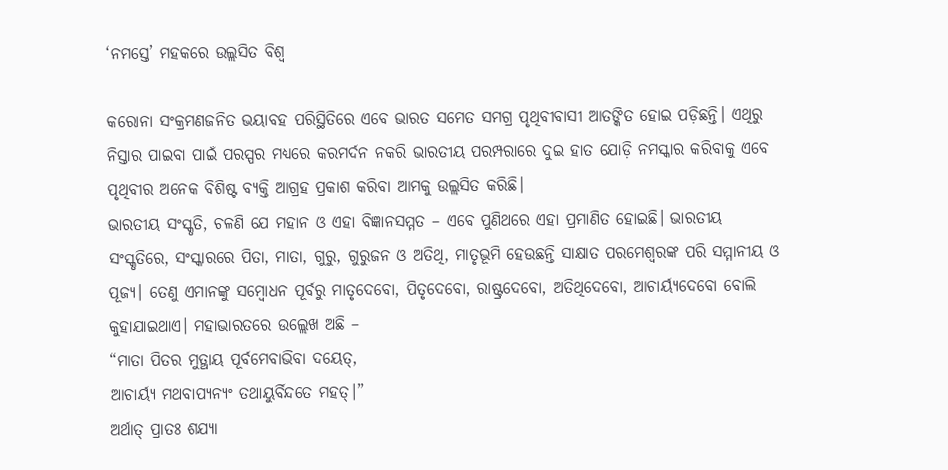‘ନମସ୍ତେ’ ମହକରେ ଉଲ୍ଲସିତ ବିଶ୍ୱ

କରୋନା ସଂକ୍ରମଣଜନିତ ଭୟାବହ ପରିସ୍ଥିତିରେ ଏବେ ଭାରତ ସମେତ ସମଗ୍ର ପୃଥିବୀବାସୀ ଆତଙ୍କିତ ହୋଇ ପଡ଼ିଛନ୍ତି। ଏଥିରୁ ନିସ୍ତାର ପାଇବା ପାଇଁ ପରସ୍ପର ମଧ୍ୟରେ କରମର୍ଦନ ନକରି ଭାରତୀୟ ପରମ୍ପରାରେ ଦୁଇ ହାତ ଯୋଡ଼ି ନମସ୍କାର କରିବାକୁ ଏବେ ପୃଥିବୀର ଅନେକ ବିଶିଷ୍ଟ ବ୍ୟକ୍ତି ଆଗ୍ରହ ପ୍ରକାଶ କରିବା ଆମକୁ ଉଲ୍ଲସିତ କରିଛି।
ଭାରତୀୟ ସଂସ୍କୃତି, ଚଳଣି ଯେ ମହାନ ଓ ଏହା ବିଜ୍ଞାନସମ୍ମତ – ଏବେ ପୁଣିଥରେ ଏହା ପ୍ରମାଣିତ ହୋଇଛି। ଭାରତୀୟ ସଂସ୍କୃତିରେ, ସଂସ୍କାରରେ ପିତା, ମାତା, ଗୁରୁ, ଗୁରୁଜନ ଓ ଅତିଥି, ମାତୃଭୂମି ହେଉଛନ୍ତି ସାକ୍ଷାତ ପରମେଶ୍ୱରଙ୍କ ପରି ସମ୍ମାନୀୟ ଓ ପୂଜ୍ୟ। ତେଣୁ ଏମାନଙ୍କୁ ସମ୍ବୋଧନ ପୂର୍ବରୁ ମାତୃଦେବୋ, ପିତୃଦେବୋ, ରାଷ୍ଟ୍ରଦେବୋ, ଅତିଥିଦେବୋ, ଆଚାର୍ୟ୍ୟଦେବୋ ବୋଲି କୁହାଯାଇଥାଏ। ମହାଭାରତରେ ଉଲ୍ଲେଖ ଅଛି –
“ମାତା ପିତର ମୁତ୍ଥାୟ ପୂର୍ବମେବାଭିବା ଦୟେତ୍‍,
ଆଚାର୍ୟ୍ୟ ମଥବାପ୍ୟନ୍ୟଂ ତଥାୟୁର୍ବିନ୍ଦତେ ମହତ୍‍।”
ଅର୍ଥାତ୍‍ ପ୍ରାତଃ ଶଯ୍ୟା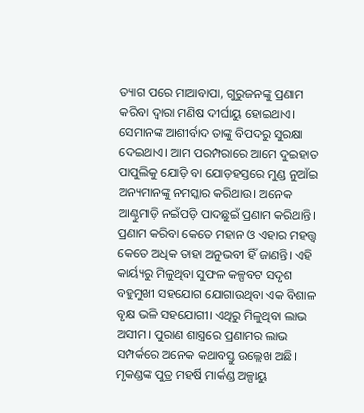ତ୍ୟାଗ ପରେ ମାଆବାପା, ଗୁରୁଜନଙ୍କୁ ପ୍ରଣାମ କରିବା ଦ୍ୱାରା ମଣିଷ ଦୀର୍ଘାୟୁ ହୋଇଥାଏ। ସେମାନଙ୍କ ଆଶୀର୍ବାଦ ତାଙ୍କୁ ବିପଦରୁ ସୁରକ୍ଷା ଦେଇଥାଏ। ଆମ ପରମ୍ପରାରେ ଆମେ ଦୁଇହାତ ପାପୁଲିକୁ ଯୋଡ଼ି ବା ଯୋଡ଼ହସ୍ତରେ ମୁଣ୍ଡ ନୁଆଁଇ ଅନ୍ୟମାନଙ୍କୁ ନମସ୍କାର କରିଥାଉ। ଅନେକ ଆଣ୍ଠୁମାଡ଼ି ନଇଁପଡ଼ି ପାଦଛୁଇଁ ପ୍ରଣାମ କରିଥାନ୍ତି। ପ୍ରଣାମ କରିବା କେତେ ମହାନ ଓ ଏହାର ମହତ୍ତ୍ୱ କେତେ ଅଧିକ ତାହା ଅନୁଭବୀ ହିଁ ଜାଣନ୍ତି। ଏହି କାର୍ୟ୍ୟରୁ ମିଳୁଥିବା ସୁଫଳ କଳ୍ପବଟ ସଦୃଶ ବହୁମୁଖୀ ସହଯୋଗ ଯୋଗାଉଥିବା ଏକ ବିଶାଳ ବୃକ୍ଷ ଭଳି ସହଯୋଗୀ। ଏଥିରୁ ମିଳୁଥିବା ଲାଭ ଅସୀମ। ପୁରାଣ ଶାସ୍ତ୍ରରେ ପ୍ରଣାମର ଲାଭ ସମ୍ପର୍କରେ ଅନେକ କଥାବସ୍ତୁ ଉଲ୍ଲେଖ ଅଛି। ମୃକଣ୍ଡଙ୍କ ପୁତ୍ର ମହର୍ଷି ମାର୍କଣ୍ଡ ଅଳ୍ପାୟୁ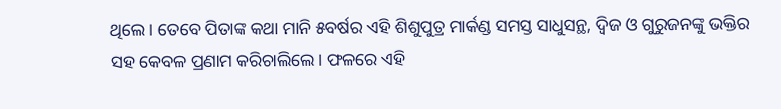ଥିଲେ। ତେବେ ପିତାଙ୍କ କଥା ମାନି ୫ବର୍ଷର ଏହି ଶିଶୁପୁତ୍ର ମାର୍କଣ୍ଡ ସମସ୍ତ ସାଧୁସନ୍ଥ, ଦ୍ୱିଜ ଓ ଗୁରୁଜନଙ୍କୁ ଭକ୍ତିର ସହ କେବଳ ପ୍ରଣାମ କରିଚାଲିଲେ। ଫଳରେ ଏହି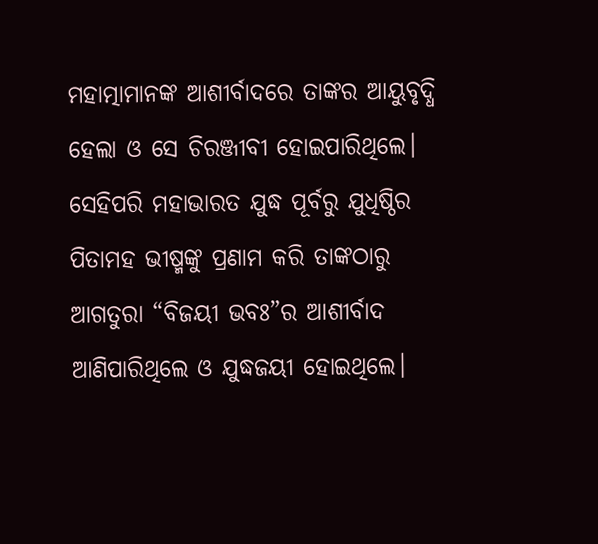ମହାତ୍ମାମାନଙ୍କ ଆଶୀର୍ବାଦରେ ତାଙ୍କର ଆୟୁବୃଦ୍ଧି ହେଲା ଓ ସେ ଚିରଞ୍ଜୀବୀ ହୋଇପାରିଥିଲେ। ସେହିପରି ମହାଭାରତ ଯୁଦ୍ଧ ପୂର୍ବରୁ ଯୁଧିଷ୍ଠିର ପିତାମହ ଭୀଷ୍ମଙ୍କୁ ପ୍ରଣାମ କରି ତାଙ୍କଠାରୁ ଆଗତୁରା “ବିଜୟୀ ଭବଃ”ର ଆଶୀର୍ବାଦ ଆଣିପାରିଥିଲେ ଓ ଯୁଦ୍ଧଜୟୀ ହୋଇଥିଲେ।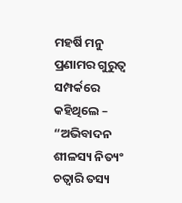ମହର୍ଷି ମନୁ ପ୍ରଣାମର ଗୁରୁତ୍ୱ ସମ୍ପର୍କରେ କହିଥିଲେ –
“ଅଭିବାଦନ ଶୀଳସ୍ୟ ନିତ୍ୟଂ
ଚତ୍ୱାରି ତସ୍ୟ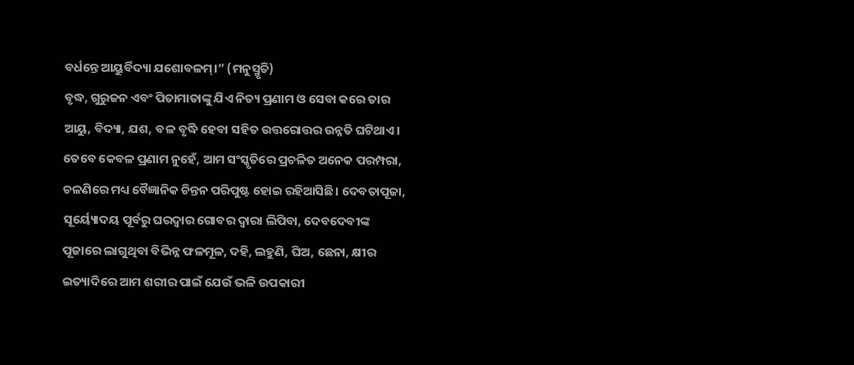ବର୍ଧନ୍ତେ ଆୟୁର୍ବିଦ୍ୟା ଯଶୋବଳମ୍‍।” (ମନୁସ୍ମୃତି)
ବୃଦ୍ଧ, ଗୁରୁଜନ ଏବଂ ପିତାମାତାଙ୍କୁ ଯିଏ ନିତ୍ୟ ପ୍ରଣାମ ଓ ସେବା କରେ ତାର ଆୟୁ, ବିଦ୍ୟା, ଯଶ, ବଳ ବୃଦ୍ଧି ହେବା ସହିତ ଉତ୍ତରୋତ୍ତର ଉନ୍ନତି ଘଟିଥାଏ।
ତେବେ କେବଳ ପ୍ରଣାମ ନୁହେଁ, ଆମ ସଂସ୍କୃତିରେ ପ୍ରଚଳିତ ଅନେକ ପରମ୍ପରା, ଚଳଣିରେ ମଧ୍ୟ ବୈଜ୍ଞାନିକ ଚିନ୍ତନ ପରିପୁଷ୍ଟ ହୋଇ ରହିଆସିଛି। ଦେବତାପୂଜା, ସୂର୍ୟ୍ୟୋଦୟ ପୂର୍ବରୁ ଘରଦ୍ୱାର ଗୋବର ଦ୍ୱାରା ଲିପିବା, ଦେବଦେବୀଙ୍କ ପୂଜାରେ ଲାଗୁଥିବା ବିଭିନ୍ନ ଫଳମୂଳ, ଦହି, ଲହୁଣି, ଘିଅ, ଛେନା, କ୍ଷୀର ଇତ୍ୟାଦିରେ ଆମ ଶରୀର ପାଇଁ ଯେଉଁ ଭଳି ଉପକାରୀ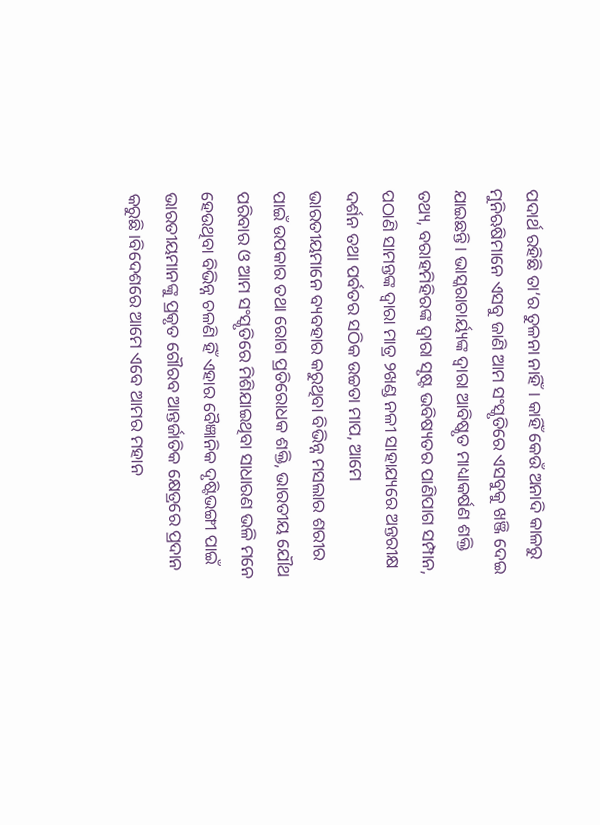ପଦାର୍ଥ ରହିଛି ତା’ର ତୁଳନା ନାହିଁ। କାହିଁ କେଉଁ ଅନାଦି କାଳରୁ ମୁନିଋଷିମାନେ ଏସବୁ ଜାଣି ଆମ ସଂସ୍କୃତିରେ ଏସବୁକୁ ଖଞ୍ଜି ଦେଇ ଯାଇଛନ୍ତି। ଭାସ୍କରାଚାର୍ୟ୍ୟଙ୍କ ଦ୍ୱାରା ଆବିଷ୍କୃତ ମାଧ୍ୟାକର୍ଷଣ ଶକ୍ତି ତଥ୍ୟ, ବରାହମିହିରଙ୍କ ଦ୍ୱାରା ସୃଷ୍ଟ ଭବିଷ୍ୟତର ପାଣିପାଗ ସମ୍ପାନ, ପଠାଣି ସାମନ୍ତଙ୍କ ଦ୍ୱାରା ମାତ୍ର ୨ଖଣ୍ଡ ନଳୀ ସାହାଯ୍ୟରେ ଅନ୍ତରୀକ୍ଷ ଦର୍ଶନ ତଥା ପର୍ବତର ସଠିକ ଉଚ୍ଚତା ମାପ, ଆମେ ଭାରତୀୟମାନେ ବ୍ୟବହାର କରୁଥିବା ବିଭିନ୍ନ ମସଲାର ଶରୀର ପାଇଁ ଉପକାର ତଥା ରୋଗ ପ୍ରତିରୋଧକ ଶକ୍ତି, ଭାରତୀୟ ଯୌଥ ପରିବାର ଓ ଆମ ସଂସ୍କୃତିରେ ମିଶିଯାଇଥିବା ସାଧାରଣ ଭଳି ମନେ ହେଉଥିବା ବିଭିନ୍ନ ଚଳଣି ହିଁ ଏହାର ବୈଜ୍ଞାନିକ ଦୃଷ୍ଟିଭଙ୍ଗୀ ପାଇଁ ଭାରତୀୟମାନଙ୍କୁ ପ୍ରକୃତ ଗୌରବ ଆନ୍ତର୍ଜାତିକ କ୍ଷେତ୍ରରେ ପ୍ରଦାନ କରୁଛି।ବିଦେଶରେ ଆମେ ଏବେ ଆମର ମହାନ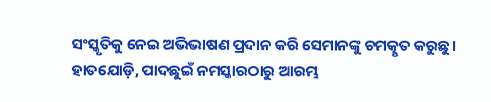ସଂସ୍କୃତିକୁ ନେଇ ଅଭିଭାଷଣ ପ୍ରଦାନ କରି ସେମାନଙ୍କୁ ଚମତ୍କୃତ କରୁଛୁ। ହାତଯୋଡ଼ି, ପାଦଛୁଇଁ ନମସ୍କାରଠାରୁ ଆରମ୍ଭ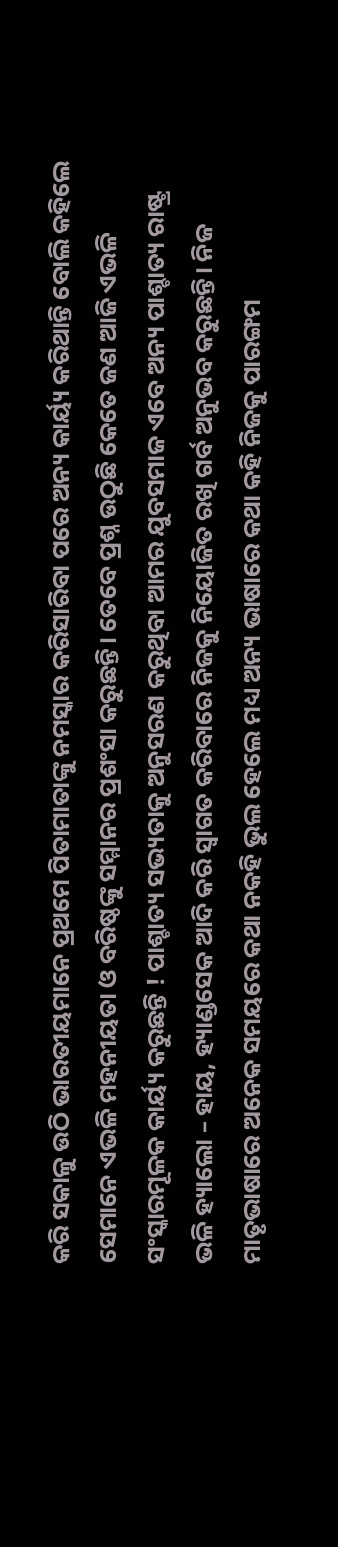କରି ସକାଳୁ ଉଠି ଭାରତୀୟମାନେ ପ୍ରଥମେ ପିତାମାତାଙ୍କୁ ନମସ୍କାର କରିସାରିବା ପରେ ଅନ୍ୟ କାର୍ୟ୍ୟ କରିଥାନ୍ତି ବୋଲି କହିଲେ ସେମାନେ ଏଭଳି ମହନୀୟତା ଓ ବରିଷ୍ଠଙ୍କୁ ସମ୍ମାନର ପ୍ରଶଂସା କରୁଛନ୍ତି। ତେବେ ପ୍ରଶ୍ନ ଉଠୁଛି କେତେ ଜଣ ଆଜି ଏଭଳି ସଂସ୍କାରମୂଳକ କାର୍ୟ୍ୟ କରୁଛନ୍ତି ! ପାଶ୍ଚାତ୍ୟ ସଭ୍ୟତାକୁ ଅନୁସରଣ କରୁଥିବା ଆମର ଯୁବସମାଜ ଏବେ ଅନ୍ୟ ପାଶ୍ଚାତ୍ୟ ରାଷ୍ଟ୍ର ଭଳି ହ୍ୟାଲୋ – ହାୟ, ହ୍ୟାଣ୍ଡସେକ ଆଦି କରି ସ୍ୱାଗତ କରିବାରେ ନିଜକୁ ନିୟୋଜିତ ରଖି ଗର୍ବ ଅନୁଭବ କରୁଛନ୍ତି। ନିଜ ମାତୃଭାଷାରେ ଅନେକ ସମୟରେ କଥା ନକହି ଭୁଲ ହେଲେ ମଧ୍ୟ ଅନ୍ୟ ଭାଷାରେ କଥା କହି ନିଜକୁ ପାରଙ୍ଗମ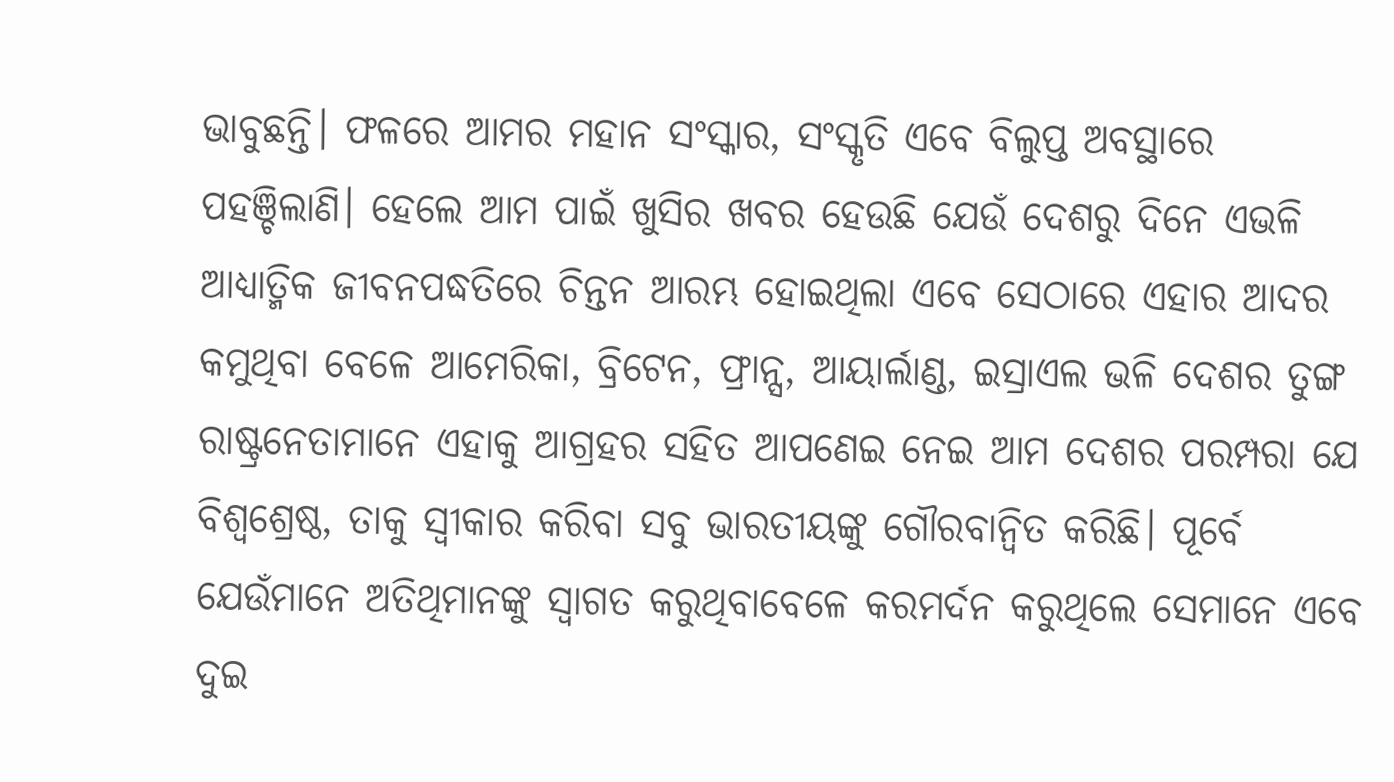ଭାବୁଛନ୍ତି। ଫଳରେ ଆମର ମହାନ ସଂସ୍କାର, ସଂସ୍କୃତି ଏବେ ବିଲୁପ୍ତ ଅବସ୍ଥାରେ ପହଞ୍ଚିଲାଣି। ହେଲେ ଆମ ପାଇଁ ଖୁସିର ଖବର ହେଉଛି ଯେଉଁ ଦେଶରୁ ଦିନେ ଏଭଳି ଆଧ୍ୟାତ୍ମିକ ଜୀବନପଦ୍ଧତିରେ ଚିନ୍ତନ ଆରମ୍ଭ ହୋଇଥିଲା ଏବେ ସେଠାରେ ଏହାର ଆଦର କମୁଥିବା ବେଳେ ଆମେରିକା, ବ୍ରିଟେନ, ଫ୍ରାନ୍ସ, ଆୟାର୍ଲାଣ୍ଡ, ଇସ୍ରାଏଲ ଭଳି ଦେଶର ତୁଙ୍ଗ ରାଷ୍ଟ୍ରନେତାମାନେ ଏହାକୁ ଆଗ୍ରହର ସହିତ ଆପଣେଇ ନେଇ ଆମ ଦେଶର ପରମ୍ପରା ଯେ ବିଶ୍ୱଶ୍ରେଷ୍ଠ, ତାକୁ ସ୍ୱୀକାର କରିବା ସବୁ ଭାରତୀୟଙ୍କୁ ଗୌରବାନ୍ୱିତ କରିଛି। ପୂର୍ବେ ଯେଉଁମାନେ ଅତିଥିମାନଙ୍କୁ ସ୍ୱାଗତ କରୁଥିବାବେଳେ କରମର୍ଦନ କରୁଥିଲେ ସେମାନେ ଏବେ ଦୁଇ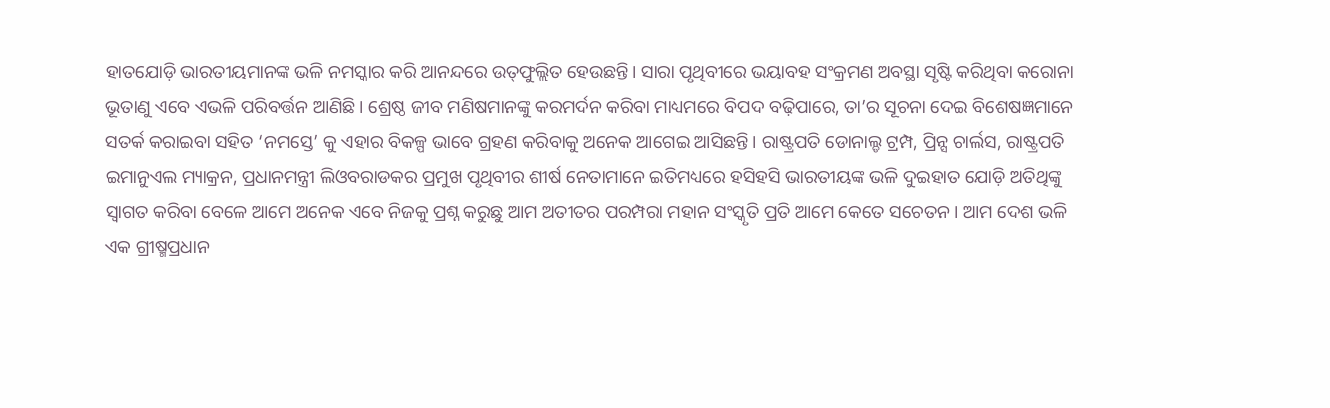ହାତଯୋଡ଼ି ଭାରତୀୟମାନଙ୍କ ଭଳି ନମସ୍କାର କରି ଆନନ୍ଦରେ ଉତ୍‍ଫୁଲ୍ଲିତ ହେଉଛନ୍ତି। ସାରା ପୃଥିବୀରେ ଭୟାବହ ସଂକ୍ରମଣ ଅବସ୍ଥା ସୃଷ୍ଟି କରିଥିବା କରୋନା ଭୂତାଣୁ ଏବେ ଏଭଳି ପରିବର୍ତ୍ତନ ଆଣିଛି। ଶ୍ରେଷ୍ଠ ଜୀବ ମଣିଷମାନଙ୍କୁ କରମର୍ଦନ କରିବା ମାଧ୍ୟମରେ ବିପଦ ବଢ଼ିପାରେ, ତା’ର ସୂଚନା ଦେଇ ବିଶେଷଜ୍ଞମାନେ ସତର୍କ କରାଇବା ସହିତ ‘ନମସ୍ତେ’ କୁ ଏହାର ବିକଳ୍ପ ଭାବେ ଗ୍ରହଣ କରିବାକୁ ଅନେକ ଆଗେଇ ଆସିଛନ୍ତି। ରାଷ୍ଟ୍ରପତି ଡୋନାଲ୍ଡ ଟ୍ରମ୍ପ, ପ୍ରିନ୍ସ ଚାର୍ଲସ, ରାଷ୍ଟ୍ରପତି ଇମାନୁଏଲ ମ୍ୟାକ୍ରନ, ପ୍ରଧାନମନ୍ତ୍ରୀ ଲିଓବରାଡକର ପ୍ରମୁଖ ପୃଥିବୀର ଶୀର୍ଷ ନେତାମାନେ ଇତିମଧ୍ୟରେ ହସିହସି ଭାରତୀୟଙ୍କ ଭଳି ଦୁଇହାତ ଯୋଡ଼ି ଅତିଥିଙ୍କୁ ସ୍ୱାଗତ କରିବା ବେଳେ ଆମେ ଅନେକ ଏବେ ନିଜକୁ ପ୍ରଶ୍ନ କରୁଛୁ ଆମ ଅତୀତର ପରମ୍ପରା ମହାନ ସଂସ୍କୃତି ପ୍ରତି ଆମେ କେତେ ସଚେତନ। ଆମ ଦେଶ ଭଳି ଏକ ଗ୍ରୀଷ୍ମପ୍ରଧାନ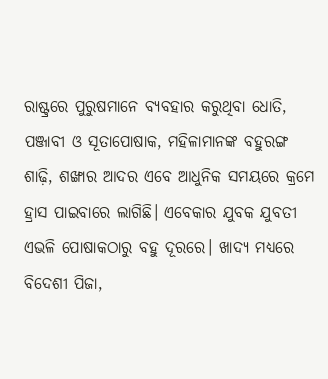ରାଷ୍ଟ୍ରରେ ପୁରୁଷମାନେ ବ୍ୟବହାର କରୁଥିବା ଧୋତି, ପଞ୍ଜାବୀ ଓ ସୂତାପୋଷାକ, ମହିଳାମାନଙ୍କ ବହୁରଙ୍ଗ ଶାଢ଼ି, ଶଙ୍ଖାର ଆଦର ଏବେ ଆଧୁନିକ ସମୟରେ କ୍ରମେ ହ୍ରାସ ପାଇବାରେ ଲାଗିଛି। ଏବେକାର ଯୁବକ ଯୁବତୀ ଏଭଳି ପୋଷାକଠାରୁ ବହୁ ଦୂରରେ। ଖାଦ୍ୟ ମଧ୍ୟରେ ବିଦେଶୀ ପିଜା,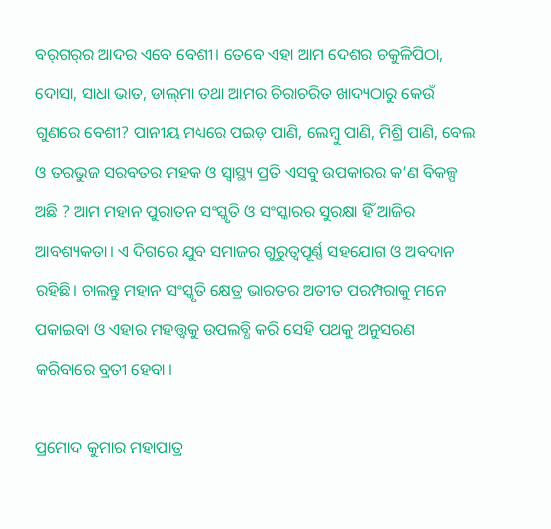ବର୍‌ଗର୍‌ର ଆଦର ଏବେ ବେଶୀ। ତେବେ ଏହା ଆମ ଦେଶର ଚକୁଳିପିଠା, ଦୋସା, ସାଧା ଭାତ, ଡାଲ୍‍ମା ତଥା ଆମର ଚିରାଚରିତ ଖାଦ୍ୟଠାରୁ କେଉଁ ଗୁଣରେ ବେଶୀ? ପାନୀୟ ମଧ୍ୟରେ ପଇଡ଼ ପାଣି, ଲେମ୍ବୁ ପାଣି, ମିଶ୍ରି ପାଣି, ବେଲ ଓ ତରଭୁଜ ସରବତର ମହକ ଓ ସ୍ୱାସ୍ଥ୍ୟ ପ୍ରତି ଏସବୁ ଉପକାରର କ’ଣ ବିକଳ୍ପ ଅଛି ? ଆମ ମହାନ ପୁରାତନ ସଂସ୍କୃତି ଓ ସଂସ୍କାରର ସୁରକ୍ଷା ହିଁ ଆଜିର ଆବଶ୍ୟକତା। ଏ ଦିଗରେ ଯୁବ ସମାଜର ଗୁରୁତ୍ୱପୂର୍ଣ୍ଣ ସହଯୋଗ ଓ ଅବଦାନ ରହିଛି। ଚାଲନ୍ତୁ ମହାନ ସଂସ୍କୃତି କ୍ଷେତ୍ର ଭାରତର ଅତୀତ ପରମ୍ପରାକୁ ମନେ ପକାଇବା ଓ ଏହାର ମହତ୍ତ୍ୱକୁ ଉପଲବ୍ଧି କରି ସେହି ପଥକୁ ଅନୁସରଣ କରିବାରେ ବ୍ରତୀ ହେବା।

ପ୍ରମୋଦ କୁମାର ମହାପାତ୍ର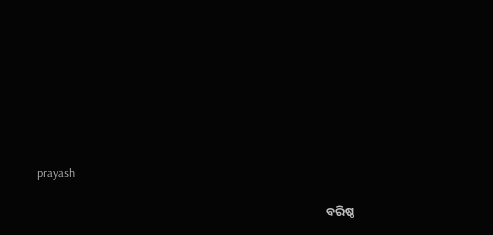prayash

                                                                                                        ବରିଷ୍ଠ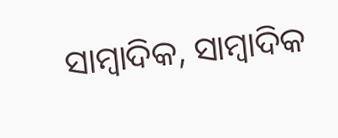ସାମ୍ବାଦିକ, ସାମ୍ବାଦିକ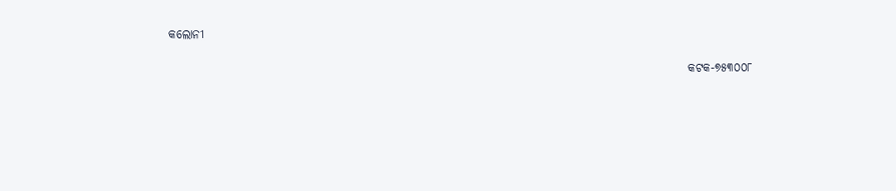କଲୋନୀ

                                                                                                            କଟକ-୭୫୩୦୦୮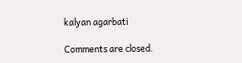kalyan agarbati

Comments are closed.